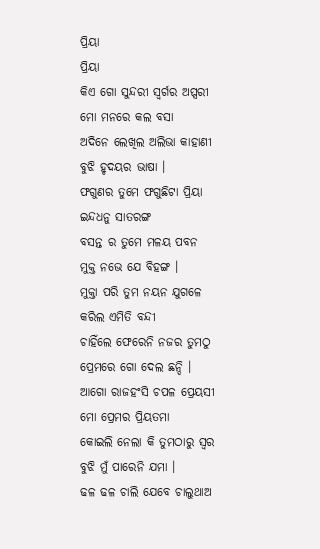ପ୍ରିୟା
ପ୍ରିୟା
କିଏ ଗୋ ସୁନ୍ଦରୀ ସ୍ବର୍ଗର ଅପ୍ସରୀ
ମୋ ମନରେ କଲ ବସା
ଅଦିନେ ଲେଖିଲ ଅଲିଭା କାହାଣୀ
ବୁଝି ହୃଦୟର ଭାଷା ।
ଫଗୁଣର ତୁମେ ଫଗୁଛିଟା ପ୍ରିୟା
ଇନ୍ଦଧନୁ ସାତରଙ୍ଗ
ବସନ୍ତ ର ତୁମେ ମଳୟ ପବନ
ମୁକ୍ତ ନଭେ ଯେ ବିହଙ୍ଗ ।
ମୁକ୍ତା ପରି ତୁମ ନୟନ ଯୁଗଳେ
କରିଲ ଏମିତି ବନ୍ଦୀ
ଚାହିଁଲେ ଫେରେନି ନଜର ତୁମଠୁ
ପ୍ରେମରେ ଗୋ ଦେଲ ଛନ୍ଦି ।
ଆଗୋ ରାଜହଂସି ଚପଳ ପ୍ରେୟସୀ
ମୋ ପ୍ରେମର ପ୍ରିୟତମା
କୋଇଲି ନେଲା କି ତୁମଠାରୁ ସ୍ବର
ବୁଝି ମୁଁ ପାରେନି ଯମା ।
ଢଳ ଢଳ ଚାଲି ଯେବେ ଚାଲୁଥାଅ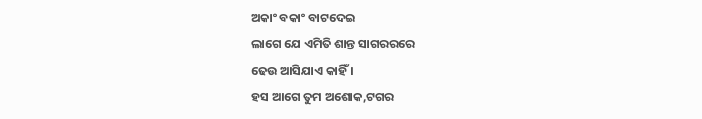ଅକାଂ ବକାଂ ବାଟଦେଇ
ଲାଗେ ଯେ ଏମିତି ଶାନ୍ତ ସାଗରରରେ
ଢେଉ ଆସିଯାଏ କାହିଁ ।
ହସ ଆଗେ ତୁମ ଅଶୋକ,ଟଗର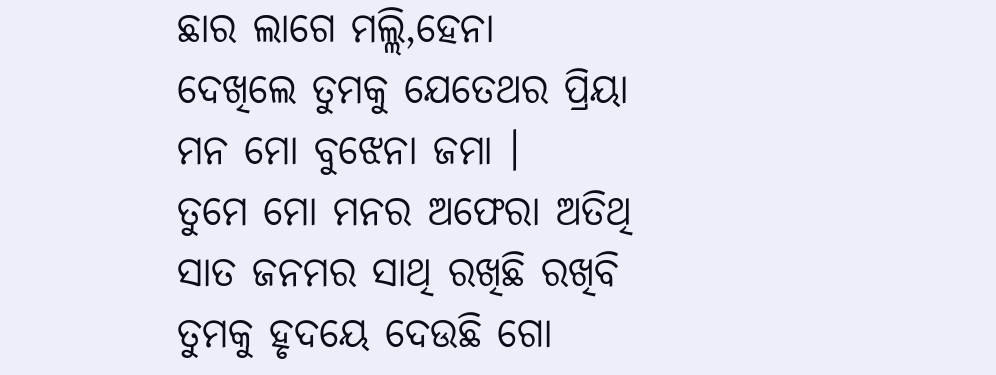ଛାର ଲାଗେ ମଲ୍ଲି,ହେନା
ଦେଖିଲେ ତୁମକୁ ଯେତେଥର ପ୍ରିୟା
ମନ ମୋ ବୁଝେନା ଜମା ।
ତୁମେ ମୋ ମନର ଅଫେରା ଅତିଥି
ସାତ ଜନମର ସାଥି ରଖିଛି ରଖିବି
ତୁମକୁ ହୃଦୟେ ଦେଉଛି ଗୋ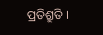ପ୍ରତିଶ୍ରୁତି ।